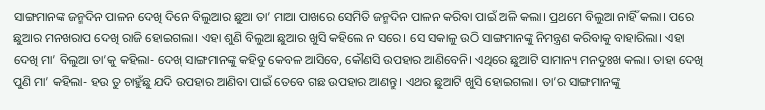ସାଙ୍ଗମାନଙ୍କ ଜନ୍ମଦିନ ପାଳନ ଦେଖି ଦିନେ ବିଲୁଆର ଛୁଆ ତା’ ମାଆ ପାଖରେ ସେମିତି ଜନ୍ମଦିନ ପାଳନ କରିବା ପାଇଁ ଅଳି କଲା। ପ୍ରଥମେ ବିଲୁଆ ନାହିଁ କଲା। ପରେ ଛୁଆର ମନଖରାପ ଦେଖି ରାଜି ହୋଇଗଲା। ଏହା ଶୁଣି ବିଲୁଆ ଛୁଆର ଖୁସି କହିଲେ ନ ସରେ। ସେ ସକାଳୁ ଉଠି ସାଙ୍ଗମାନଙ୍କୁ ନିମନ୍ତ୍ରଣ କରିବାକୁ ବାହାରିଲା। ଏହା ଦେଖି ମା’ ବିଲୁଆ ତା’କୁ କହିଲା- ଦେଖ୍ ସାଙ୍ଗମାନଙ୍କୁ କହିବୁ କେବଳ ଆସିବେ, କୌଣସି ଉପହାର ଆଣିବେନି। ଏଥିରେ ଛୁଆଟି ସାମାନ୍ୟ ମନଦୁଃଖ କଲା। ତାହା ଦେଖି ପୁଣି ମା’ କହିଲା- ହଉ ତୁ ଚାହୁଁଛୁ ଯଦି ଉପହାର ଆଣିବା ପାଇଁ ତେବେ ଗଛ ଉପହାର ଆଣନ୍ତୁ। ଏଥର ଛୁଆଟି ଖୁସି ହୋଇଗଲା। ତା’ର ସାଙ୍ଗମାନଙ୍କୁ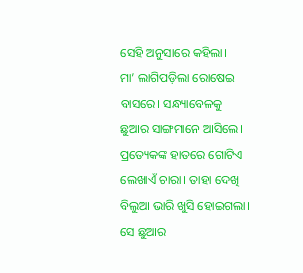ସେହି ଅନୁସାରେ କହିଲା।
ମା’ ଲାଗିପଡ଼ିଲା ରୋଷେଇ ବାସରେ। ସନ୍ଧ୍ୟାବେଳକୁ ଛୁଆର ସାଙ୍ଗମାନେ ଆସିଲେ। ପ୍ରତ୍ୟେକଙ୍କ ହାତରେ ଗୋଟିଏ ଲେଖାଏଁ ଚାରା। ତାହା ଦେଖି ବିଲୁଆ ଭାରି ଖୁସି ହୋଇଗଲା। ସେ ଛୁଆର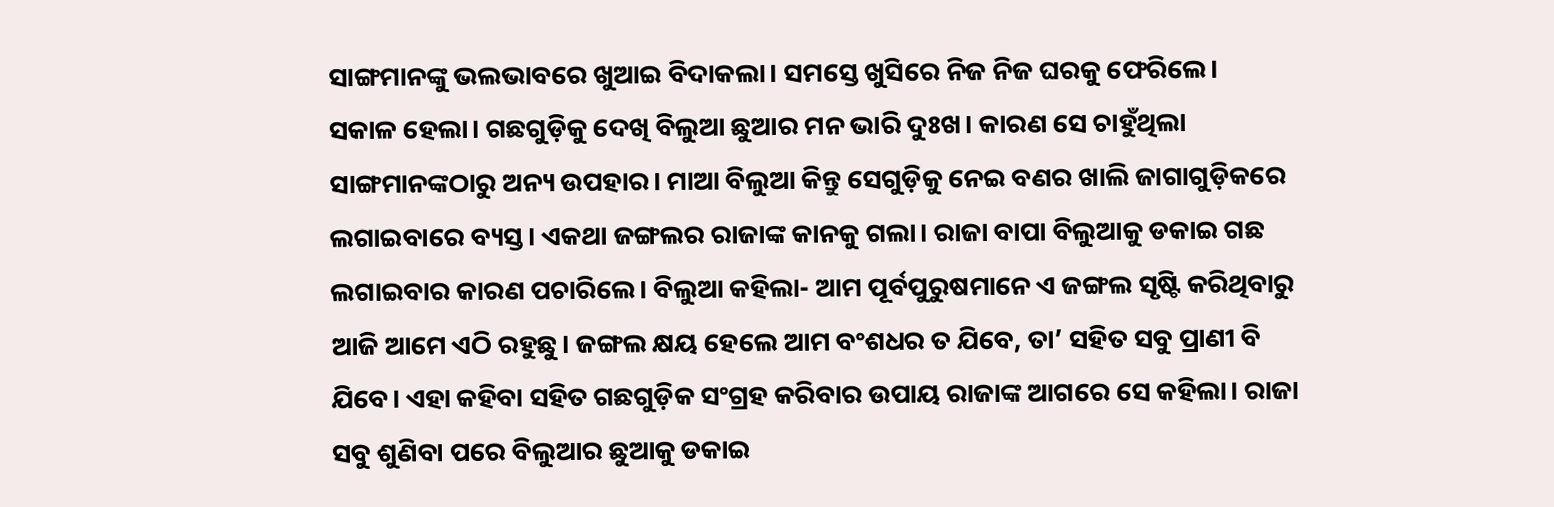ସାଙ୍ଗମାନଙ୍କୁ ଭଲଭାବରେ ଖୁଆଇ ବିଦାକଲା। ସମସ୍ତେ ଖୁସିରେ ନିଜ ନିଜ ଘରକୁ ଫେରିଲେ।
ସକାଳ ହେଲା। ଗଛଗୁଡ଼ିକୁ ଦେଖି ବିଲୁଆ ଛୁଆର ମନ ଭାରି ଦୁଃଖ। କାରଣ ସେ ଚାହୁଁଥିଲା ସାଙ୍ଗମାନଙ୍କଠାରୁ ଅନ୍ୟ ଉପହାର। ମାଆ ବିଲୁଆ କିନ୍ତୁ ସେଗୁଡ଼ିକୁ ନେଇ ବଣର ଖାଲି ଜାଗାଗୁଡ଼ିକରେ ଲଗାଇବାରେ ବ୍ୟସ୍ତ। ଏକଥା ଜଙ୍ଗଲର ରାଜାଙ୍କ କାନକୁ ଗଲା। ରାଜା ବାପା ବିଲୁଆକୁ ଡକାଇ ଗଛ ଲଗାଇବାର କାରଣ ପଚାରିଲେ। ବିଲୁଆ କହିଲା- ଆମ ପୂର୍ବପୁରୁଷମାନେ ଏ ଜଙ୍ଗଲ ସୃଷ୍ଟି କରିଥିବାରୁ ଆଜି ଆମେ ଏଠି ରହୁଛୁ। ଜଙ୍ଗଲ କ୍ଷୟ ହେଲେ ଆମ ବଂଶଧର ତ ଯିବେ, ତା’ ସହିତ ସବୁ ପ୍ରାଣୀ ବି ଯିବେ। ଏହା କହିବା ସହିତ ଗଛଗୁଡ଼ିକ ସଂଗ୍ରହ କରିବାର ଉପାୟ ରାଜାଙ୍କ ଆଗରେ ସେ କହିଲା। ରାଜା ସବୁ ଶୁଣିବା ପରେ ବିଲୁଆର ଛୁଆକୁ ଡକାଇ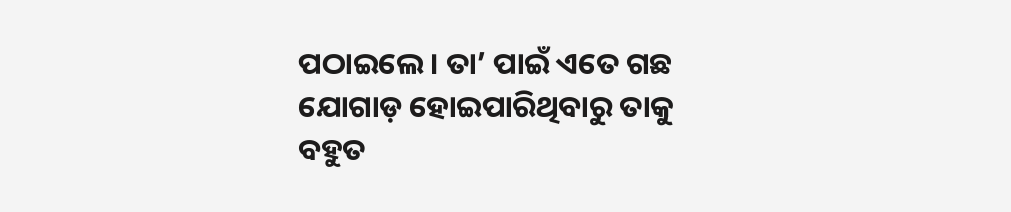ପଠାଇଲେ। ତା’ ପାଇଁ ଏତେ ଗଛ ଯୋଗାଡ଼ ହୋଇପାରିଥିବାରୁ ତାକୁ ବହୁତ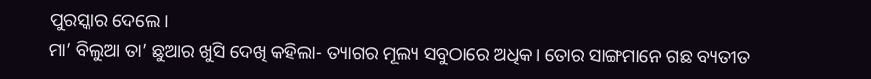ପୁରସ୍କାର ଦେଲେ।
ମା’ ବିଲୁଆ ତା’ ଛୁଆର ଖୁସି ଦେଖି କହିଲା- ତ୍ୟାଗର ମୂଲ୍ୟ ସବୁଠାରେ ଅଧିକ। ତୋର ସାଙ୍ଗମାନେ ଗଛ ବ୍ୟତୀତ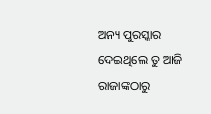ଅନ୍ୟ ପୁରସ୍କାର ଦେଇଥିଲେ ତୁ ଆଜି ରାଜାଙ୍କଠାରୁ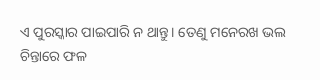ଏ ପୁରସ୍କାର ପାଇପାରି ନ ଥାନ୍ତୁ। ତେଣୁ ମନେରଖ ଭଲ ଚିନ୍ତାରେ ଫଳ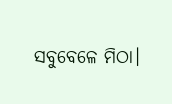ସବୁବେଳେ ମିଠା।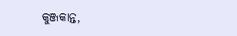କୁଞ୍ଜକାନ୍ତ,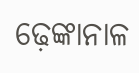ଢ଼େଙ୍କାନାଳ